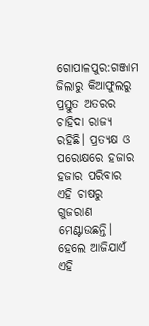ଗୋପାଳପୁର:ଗଞ୍ଜାମ ଜିଲାରୁ କିଆଫୁଲରୁ ପ୍ରସ୍ତୁତ ଅତରର ଚାହିଦା ରାଜ୍ୟ ରହିଛି। ପ୍ରତ୍ୟକ୍ଷ ଓ ପରୋକ୍ଷରେ ହଜାର ହଜାର ପରିବାର ଏହି ଚାଷରୁ ଗୁଜରାଣ ମେଣ୍ଟାଉଛନ୍ତି। ହେଲେ ଆଜିଯାଏଁ ଏହି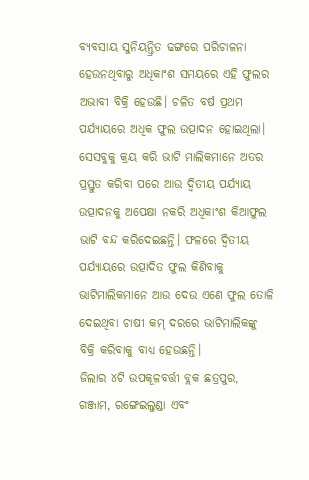ବ୍ୟବସାୟ ସୁନିୟନ୍ତ୍ରିତ ଢଙ୍ଗରେ ପରିଚାଳନା ହେଉନଥିବାରୁ ଅଧିକାଂଶ ସମୟରେ ଏହି ଫୁଲର ଅଭାବୀ ବିକ୍ରି ହେଉଛି। ଚଳିତ ବର୍ଷ ପ୍ରଥମ ପର୍ଯ୍ୟାୟରେ ଅଧିକ ଫୁଲ ଉତ୍ପାଦନ ହୋଇଥିଲା। ସେସବୁକୁ କ୍ରୟ କରି ଭାଟି ମାଲିକମାନେ ଅତର ପ୍ରସ୍ତୁତ କରିବା ପରେ ଆଉ ଦ୍ବିତୀୟ ପର୍ଯ୍ୟାୟ ଉତ୍ପାଦନକୁ ଅପେକ୍ଷା ନକରି ଅଧିକାଂଶ କିଆଫୁଲ ଭାଟି ବନ୍ଦ କରିଦେଇଛନ୍ତି। ଫଳରେ ଦ୍ବିତୀୟ ପର୍ଯ୍ୟାୟରେ ଉତ୍ପାଦିତ ଫୁଲ କିଣିବାକୁ ଭାଟିମାଲିକମାନେ ଆଉ ଦେଉ ଏଣେ ଫୁଲ ତୋଳି ଦେଇଥିବା ଚାଷୀ କମ୍ ଦରରେ ଭାଟିମାଲିକଙ୍କୁ ବିକ୍ରି କରିବାକୁ ବାଧ୍ୟ ହେଉଛନ୍ତି।
ଜିଲାର ୪ଟି ଉପକୂଳବର୍ତ୍ତୀ ବ୍ଲକ ଛତ୍ରପୁର, ଗଞ୍ଜାମ, ରଙ୍ଗେଇଲୁଣ୍ଡା ଏବଂ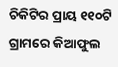ଚିକିଟିର ପ୍ରାୟ ୧୧୦ଟି ଗ୍ରାମରେ କିଆଫୁଲ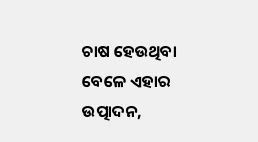ଚାଷ ହେଉଥିବା ବେଳେ ଏହାର ଉତ୍ପାଦନ,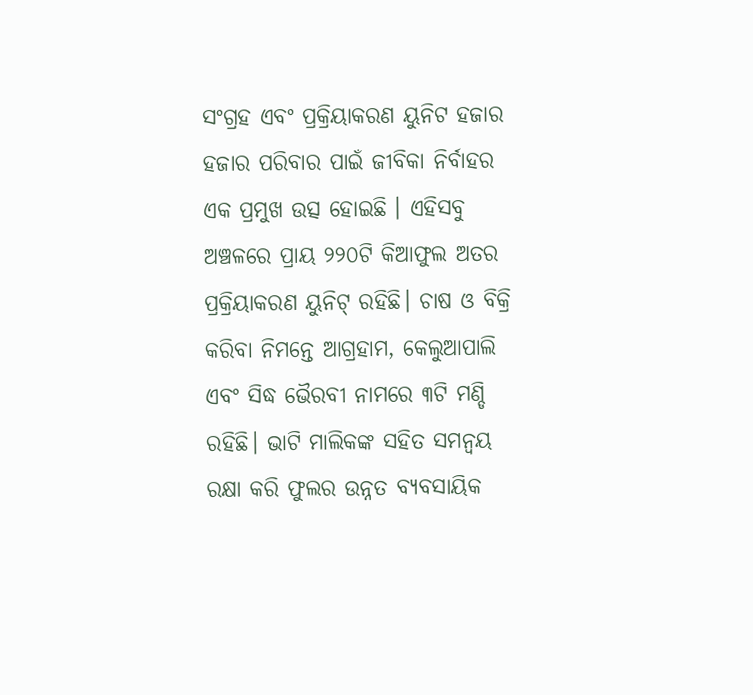ସଂଗ୍ରହ ଏବଂ ପ୍ରକ୍ରିୟାକରଣ ୟୁନିଟ ହଜାର ହଜାର ପରିବାର ପାଇଁ ଜୀବିକା ନିର୍ବାହର ଏକ ପ୍ରମୁଖ ଉତ୍ସ ହୋଇଛି । ଏହିସବୁ ଅଞ୍ଚଳରେ ପ୍ରାୟ ୨୨୦ଟି କିଆଫୁଲ ଅତର ପ୍ରକ୍ରିୟାକରଣ ୟୁନିଟ୍ ରହିଛି। ଚାଷ ଓ ବିକ୍ରି କରିବା ନିମନ୍ତେ ଆଗ୍ରହାମ, କେଲୁଆପାଲି ଏବଂ ସିଦ୍ଧ ଭୈରବୀ ନାମରେ ୩ଟି ମଣ୍ଡି ରହିଛି। ଭାଟି ମାଲିକଙ୍କ ସହିତ ସମନ୍ବୟ ରକ୍ଷା କରି ଫୁଲର ଉନ୍ନତ ବ୍ୟବସାୟିକ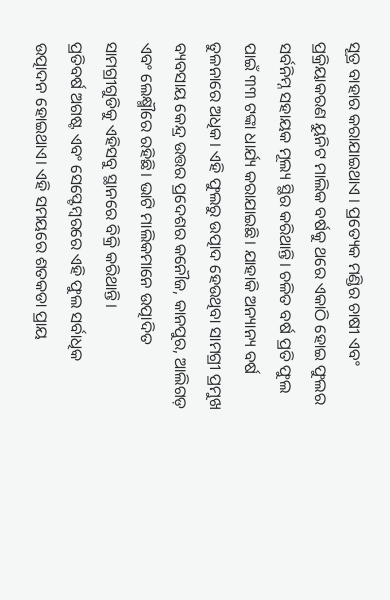ସୂତ୍ର ବାହାର କରାଯାଇଥାଏ । ପ୍ରତ୍ୟେକ ମଣ୍ଡିର ଚାଷୀ ଏବଂ ପ୍ରକ୍ରିୟାକରଣ ୟୁନିଟ ମାଲିକ ବର୍ଷକୁ ଥରେ ଏକାଠି ହୋଇ ଫୁଲର ସର୍ବନିମ୍ନ ସହାୟକ ମୂଲ୍ୟ ସ୍ଥିର କରିଥାନ୍ତି। ଚଳିତ ବର୍ଷ ପ୍ରତି ଫୁଲ ପାଇଁ ୩୩ ଟଙ୍କା ଧାର୍ଯ୍ୟ କରାଯାଇଛି। ଯାହାକି ଅନ୍ୟାନ୍ୟ ବର୍ଷ ତୁଳନାରେ ଅଧିକ। ଏହି ଫୁଲରୁ ଉତ୍ପାଦ ହେଉଥିବା ସାମଗ୍ରୀ ପ୍ରମୁଖ ବ୍ୟବସାୟ କେନ୍ଦ୍ର ଉତ୍ତର ପ୍ରଦେଶର କନୌଜ, କାନପୁର, ଆଲିଗଡ଼ ଏବଂ ଲେକ୍ଷ୍ମୗରେ ରହିଛି। ଭାଟି ମାଲିକମାନେ ଉତ୍ପାଦିତ ସାମଗ୍ରୀଗୁଡିକୁ ଏହିସବୁ ସ୍ଥାନରେ ବିକ୍ରି କରିଥାନ୍ତି।
ପ୍ରତିବର୍ଷ ଅଗଷ୍ଟ ଏବଂ ସେପ୍ଟେମ୍ବରରେ ଏହି ଫୁଲ ସର୍ବାଧିକ ଉତ୍ପାଦନ ହୋଇଥାଏ। ଏହି ସମୟରେ ଶତକଡା ପ୍ରାୟ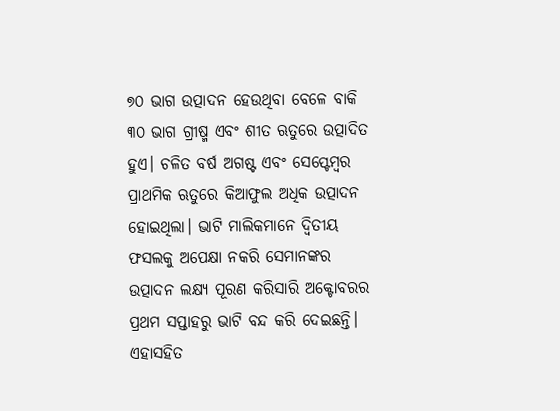୭୦ ଭାଗ ଉତ୍ପାଦନ ହେଉଥିବା ବେଳେ ବାକି ୩୦ ଭାଗ ଗ୍ରୀଷ୍ମ ଏବଂ ଶୀତ ଋତୁରେ ଉତ୍ପାଦିତ ହୁଏ। ଚଳିତ ବର୍ଷ ଅଗଷ୍ଟ ଏବଂ ସେପ୍ଟେମ୍ବର ପ୍ରାଥମିକ ଋତୁରେ କିଆଫୁଲ ଅଧିକ ଉତ୍ପାଦନ ହୋଇଥିଲା। ଭାଟି ମାଲିକମାନେ ଦ୍ୱିତୀୟ ଫସଲକୁ ଅପେକ୍ଷା ନକରି ସେମାନଙ୍କର ଉତ୍ପାଦନ ଲକ୍ଷ୍ୟ ପୂରଣ କରିସାରି ଅକ୍ଟୋବରର ପ୍ରଥମ ସପ୍ତାହରୁ ଭାଟି ବନ୍ଦ କରି ଦେଇଛନ୍ତି। ଏହାସହିତ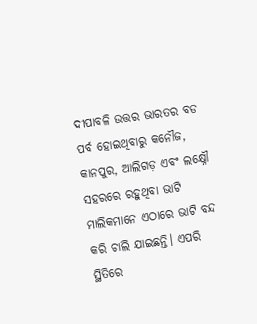ଦୀପାବଳି ଉତ୍ତର ଭାରତର ବଡ ପର୍ବ ହୋଇଥିବାରୁ କନୌଜ, କାନପୁର, ଆଲିଗଡ଼ ଏବଂ ଲକ୍ଷ୍ନୌ ସହରରେ ରହୁଥିବା ଭାଟି ମାଲିକମାନେ ଏଠାରେ ଭାଟି ବନ୍ଦ କରି ଚାଲି ଯାଇଛନ୍ତି। ଏପରି ସ୍ଥିତିରେ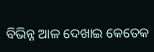ବିଭିନ୍ନ ଆଳ ଦେଖାଇ କେତେକ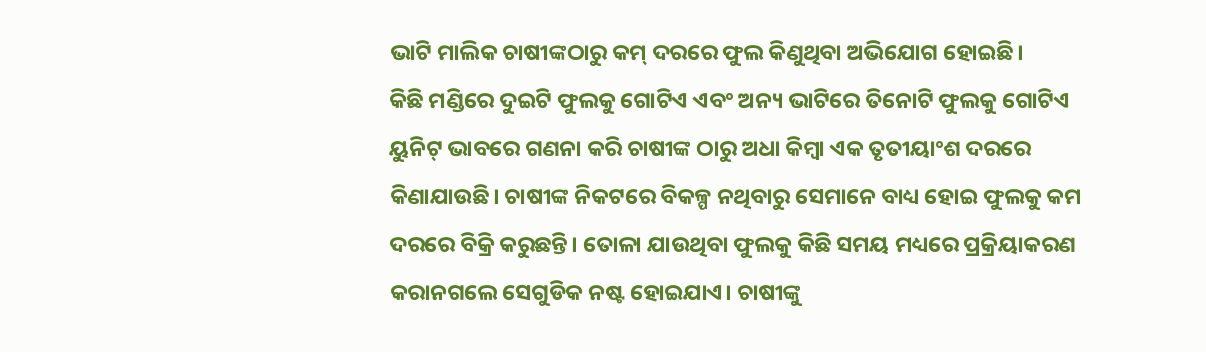ଭାଟି ମାଲିକ ଚାଷୀଙ୍କଠାରୁ କମ୍ ଦରରେ ଫୁଲ କିଣୁଥିବା ଅଭିଯୋଗ ହୋଇଛି।
କିଛି ମଣ୍ଡିରେ ଦୁଇଟି ଫୁଲକୁ ଗୋଟିଏ ଏବଂ ଅନ୍ୟ ଭାଟିରେ ତିନୋଟି ଫୁଲକୁ ଗୋଟିଏ ୟୁନିଟ୍ ଭାବରେ ଗଣନା କରି ଚାଷୀଙ୍କ ଠାରୁ ଅଧା କିମ୍ବା ଏକ ତୃତୀୟାଂଶ ଦରରେ କିଣାଯାଉଛି। ଚାଷୀଙ୍କ ନିକଟରେ ବିକଳ୍ପ ନଥିବାରୁ ସେମାନେ ବାଧ୍ୟ ହୋଇ ଫୁଲକୁ କମ ଦରରେ ବିକ୍ରି କରୁଛନ୍ତି। ତୋଳା ଯାଉଥିବା ଫୁଲକୁ କିଛି ସମୟ ମଧ୍ୟରେ ପ୍ରକ୍ରିୟାକରଣ କରାନଗଲେ ସେଗୁଡିକ ନଷ୍ଟ ହୋଇଯାଏ। ଚାଷୀଙ୍କୁ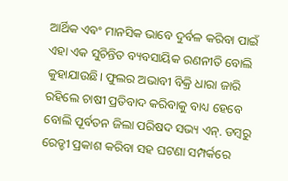ଆର୍ଥିକ ଏଵଂ ମାନସିକ ଭାବେ ଦୁର୍ବଳ କରିବା ପାଇଁ ଏହା ଏକ ସୁଚିନ୍ତିତ ବ୍ୟବସାୟିକ ରଣନୀତି ବୋଲି କୁହାଯାଉଛି। ଫୁଲର ଅଭାବୀ ବିକ୍ରି ଧାରା ଜାରି ରହିଲେ ଚାଷୀ ପ୍ରତିବାଦ କରିବାକୁ ବାଧ୍ୟ ହେବେ ବୋଲି ପୂର୍ବତନ ଜିଲା ପରିଷଦ ସଭ୍ୟ ଏନ୍. ଡମ୍ବରୁ ରେଡ୍ଡୀ ପ୍ରକାଶ କରିବା ସହ ଘଟଣା ସମ୍ପର୍କରେ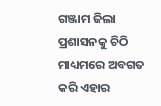ଗଞ୍ଜାମ ଜିଲା ପ୍ରଶାସନକୁ ଚିଠି ମାଧ୍ୟମରେ ଅବଗତ କରି ଏହାର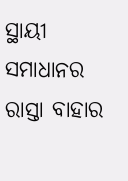ସ୍ଥାୟୀ ସମାଧାନର ରାସ୍ତା ବାହାର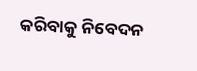କରିବାକୁ ନିବେଦନ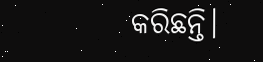କରିଛନ୍ତି।